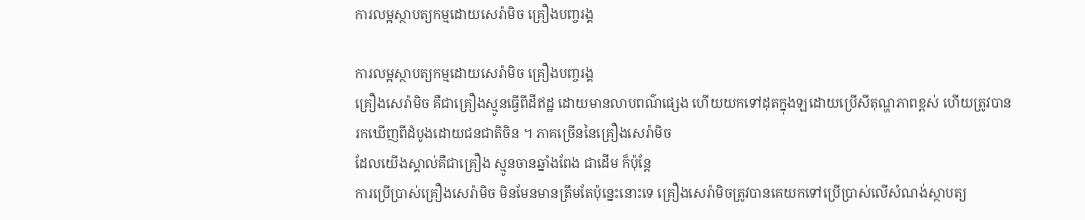ការលម្អស្ថាបត្យកម្មដោយសេរ៉ាមិច គ្រឿងបញ្ចរង្គ

ការលម្អស្ថាបត្យកម្មដោយសេរ៉ាមិច គ្រឿងបញ្ចរង្គ
គ្រឿងសេរ៉ាមិច គឺជាគ្រឿងស្មូនធ្វើពីដីឥដ្ឋ ដោយមានលាបពណ៌ផ្សេង ហើយយកទៅដុតក្នុងឡដោយប្រើសីតុណ្ហភាពខ្ពស់ ហើយត្រូវបាន
រកឃើញពីដំបូងដោយជនជាតិចិន ។ ភាគច្រើននៃគ្រឿងសេរ៉ាមិច
ដែលយើងស្គាល់គឺជាគ្រឿង ស្មូនចានឆ្នាំងពែង ជាដើម ក៏ប៉ុន្តែ
ការប្រើប្រាស់គ្រឿងសេរ៉ាមិច មិនមែនមានត្រឹមតែប៉ុន្នេះនោះទេ គ្រឿងសេរ៉ាមិចត្រូវបានគេយកទៅប្រើប្រាស់លើសំណង់ស្ថាបត្យ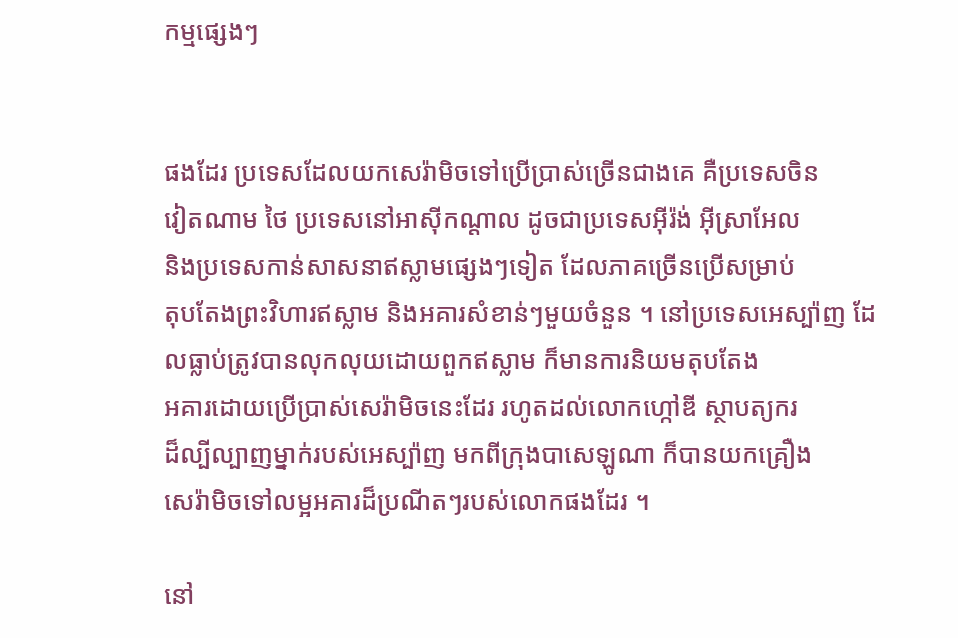កម្មផ្សេងៗ


ផងដែរ ប្រទេសដែលយកសេរ៉ាមិចទៅប្រើប្រាស់ច្រើនជាងគេ គឺប្រទេសចិន
វៀតណាម ថៃ ប្រទេសនៅអាស៊ីកណ្តាល ដូចជាប្រទេសអ៊ីរ៉ង់ អ៊ីស្រាអែល
និងប្រទេសកាន់សាសនាឥស្លាមផ្សេងៗទៀត ដែលភាគច្រើនប្រើសម្រាប់
តុបតែងព្រះវិហារឥស្លាម និងអគារសំខាន់ៗមួយចំនួន ។ នៅប្រទេសអេស្ប៉ាញ ដែលធ្លាប់ត្រូវបានលុកលុយដោយពួកឥស្លាម ក៏មានការនិយមតុបតែង
អគារដោយប្រើប្រាស់សេរ៉ាមិចនេះដែរ រហូតដល់លោកហ្កៅឌី ស្ថាបត្យករ
ដ៏ល្បីល្បាញម្នាក់របស់អេស្ប៉ាញ មកពីក្រុងបាសេឡូណា ក៏បានយកគ្រឿង
សេរ៉ាមិចទៅលម្អអគារដ៏ប្រណីតៗរបស់លោកផងដែរ ។

នៅ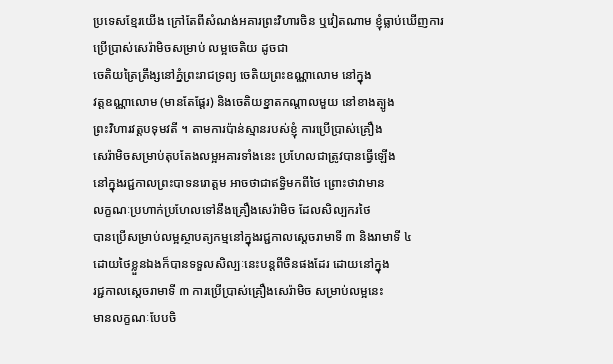ប្រទេសខ្មែរយើង ក្រៅតែពីសំណង់អគារព្រះវិហារចិន ឬវៀតណាម ខ្ញុំធ្លាប់ឃើញការប្រើប្រាស់សេរ៉ាមិចសម្រាប់ លម្អចេតិយ ដូចជា
ចេតិយត្រៃត្រឹង្សនៅភ្នំព្រះរាជទ្រព្យ ចេតិយព្រះឧណ្ណាលោម នៅក្នុង
វត្តឧណ្ណាលោម (មានតែផ្តែរ) និងចេតិយខ្នាតកណ្តាលមួយ នៅខាងត្បូង
ព្រះវិហារវត្តបទុមវតី ។ តាមការប៉ាន់ស្មានរបស់ខ្ញុំ ការប្រើប្រាស់គ្រឿង
សេរ៉ាមិចសម្រាប់តុបតែងលម្អអគារទាំងនេះ ប្រហែលជាត្រូវបានធ្វើឡើង
នៅក្នុងរជ្ជកាលព្រះបាទនរោត្តម អាចថាជាឥទ្ធិមកពីថៃ ព្រោះថាវាមាន
លក្ខណៈប្រហាក់ប្រហែលទៅនឹងគ្រឿងសេរ៉ាមិច ដែលសិល្បករថៃ
បានប្រើសម្រាប់លម្អស្ថាបត្យកម្មនៅក្នុងរជ្ជកាលស្តេចរាមាទី ៣ និងរាមាទី ៤
ដោយថៃខ្លួនឯងក៏បានទទួលសិល្បៈនេះបន្តពីចិនផងដែរ ដោយនៅក្នុង
រជ្ជកាលស្តេចរាមាទី ៣ ការប្រើប្រាស់គ្រឿងសេរ៉ាមិច សម្រាប់លម្អនេះ
មានលក្ខណៈបែបចិ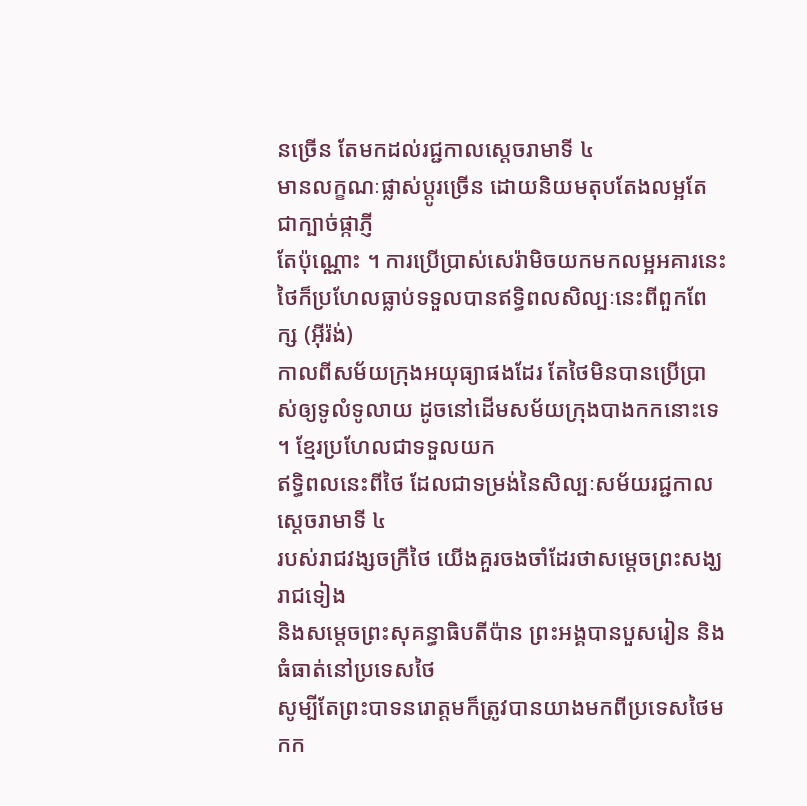នច្រើន តែមកដល់រជ្ជកាលស្តេចរាមាទី ៤
មានលក្ខណៈផ្លាស់ប្តូរច្រើន ដោយនិយមតុបតែងលម្អតែជាក្បាច់ផ្កាភ្ញី
តែប៉ុណ្ណោះ ។ ការប្រើប្រាស់សេរ៉ាមិចយកមកលម្អអគារនេះ
ថៃក៏ប្រហែលធ្លាប់ទទួលបានឥទ្ធិពលសិល្បៈនេះពីពួកពែក្ស (អ៊ីរ៉ង់)
កាលពីសម័យក្រុងអយុធ្យាផងដែរ តែថៃមិនបានប្រើប្រាស់ឲ្យទូលំទូលាយ ដូចនៅដើមសម័យក្រុងបាងកកនោះទេ ។ ខ្មែរប្រហែលជាទទួលយក
ឥទ្ធិពលនេះពីថៃ ដែលជាទម្រង់នៃសិល្បៈសម័យរជ្ជកាលស្តេចរាមាទី ៤
របស់រាជវង្សចក្រីថៃ យើងគួរចងចាំដែរថាសម្តេចព្រះសង្ឃរាជទៀង
និងសម្តេចព្រះសុគន្ធាធិបតីប៉ាន ព្រះអង្គបានបួសរៀន និងធំធាត់នៅប្រទេសថៃ
សូម្បីតែព្រះបាទនរោត្តមក៏ត្រូវបានយាងមកពីប្រទេសថៃមកក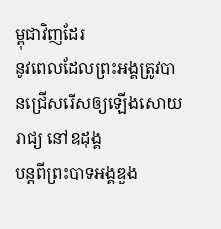ម្ពុជាវិញដែរ
នូវពេលដែលព្រះអង្គត្រូវបានជ្រើសរើសឲ្យឡើងសោយរាជ្យ នៅឧដុង្គ
បន្តពីព្រះបាទអង្គឌួង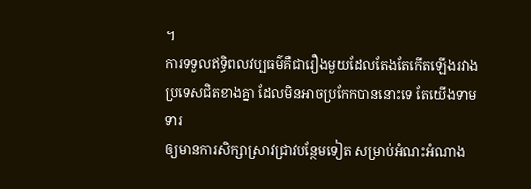។
ការទទួលឥទ្ធិពលវប្បធម៌គឺជារឿងមួយដែលតែងតែកើតឡើងរវាង
ប្រទេសជិតខាងគ្នា ដែលមិនអាចប្រកែកបាននោះទេ តែយើងទាមទារ
ឲ្យមានការសិក្សាស្រាវជ្រាវបន្ថែមទៀត សម្រាប់អំណះអំណាង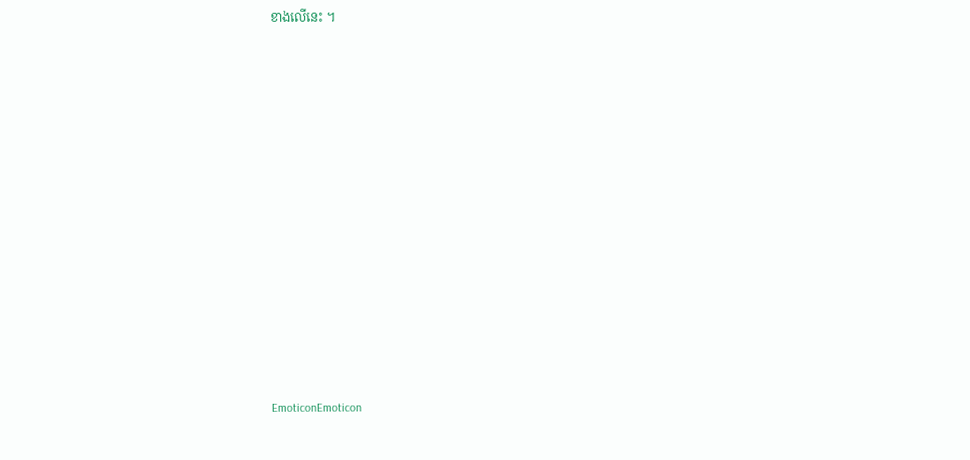ខាងលើនេះ ។















EmoticonEmoticon